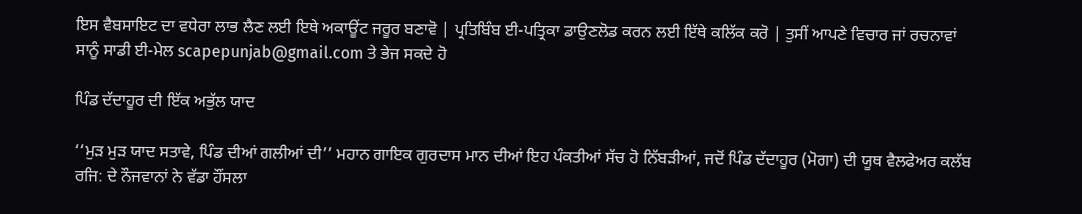ਇਸ ਵੈਬਸਾਇਟ ਦਾ ਵਧੇਰਾ ਲਾਭ ਲੈਣ ਲਈ ਇਥੇ ਅਕਾਊਂਟ ਜਰੂਰ ਬਣਾਵੋ | ਪ੍ਰਤਿਬਿੰਬ ਈ-ਪਤ੍ਰਿਕਾ ਡਾਉਣਲੋਡ ਕਰਨ ਲਈ ਇੱਥੇ ਕਲਿੱਕ ਕਰੋ | ਤੁਸੀਂ ਆਪਣੇ ਵਿਚਾਰ ਜਾਂ ਰਚਨਾਵਾਂ ਸਾਨੂੰ ਸਾਡੀ ਈ-ਮੇਲ scapepunjab@gmail.com ਤੇ ਭੇਜ ਸਕਦੇ ਹੋ

ਪਿੰਡ ਦੱਦਾਹੂਰ ਦੀ ਇੱਕ ਅਭੁੱਲ ਯਾਦ

‘‘ਮੁੜ ਮੁੜ ਯਾਦ ਸਤਾਵੇ, ਪਿੰਡ ਦੀਆਂ ਗਲੀਆਂ ਦੀ’’ ਮਹਾਨ ਗਾਇਕ ਗੁਰਦਾਸ ਮਾਨ ਦੀਆਂ ਇਹ ਪੰਕਤੀਆਂ ਸੱਚ ਹੋ ਨਿੱਬੜੀਆਂ, ਜਦੋਂ ਪਿੰਡ ਦੱਦਾਹੂਰ (ਮੋਗਾ) ਦੀ ਯੂਥ ਵੈਲਫੇਅਰ ਕਲੱਬ ਰਜਿ: ਦੇ ਨੌਜਵਾਨਾਂ ਨੇ ਵੱਡਾ ਹੌਂਸਲਾ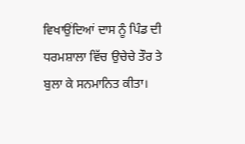ਵਿਖਾਉਂਦਿਆਂ ਦਾਸ ਨੂੰ ਪਿੰਡ ਦੀ ਧਰਮਸ਼ਾਲਾ ਵਿੱਚ ਉਚੇਚੇ ਤੌਰ ਤੇ ਬੁਲਾ ਕੇ ਸਨਮਾਨਿਤ ਕੀਤਾ।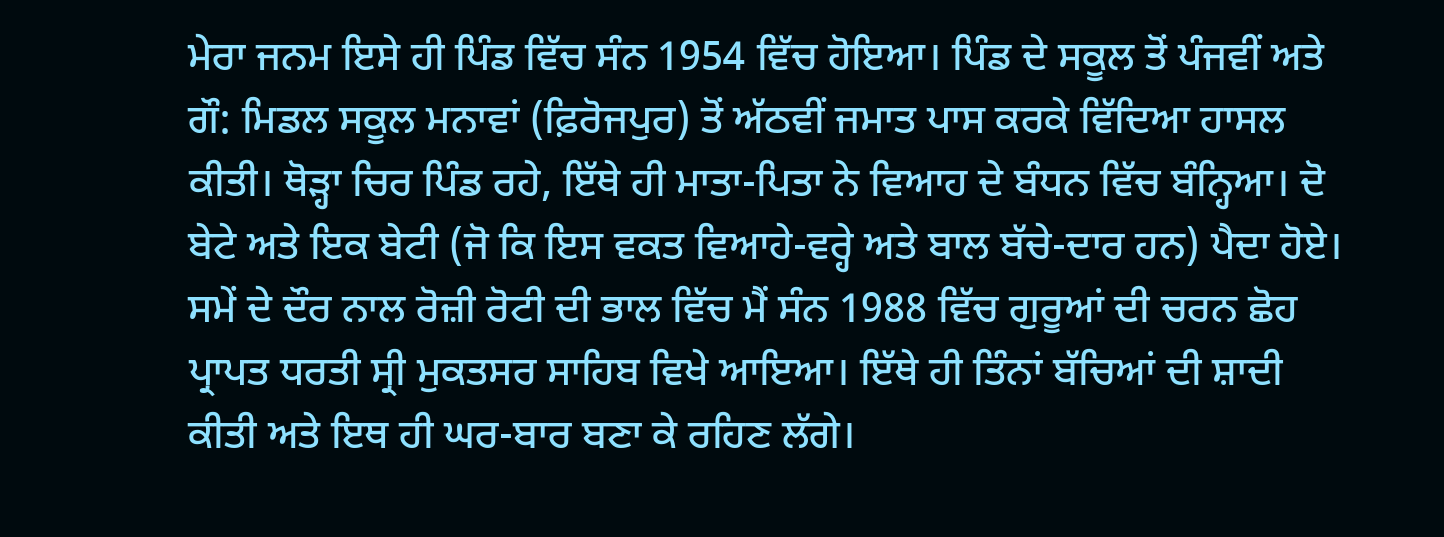ਮੇਰਾ ਜਨਮ ਇਸੇ ਹੀ ਪਿੰਡ ਵਿੱਚ ਸੰਨ 1954 ਵਿੱਚ ਹੋਇਆ। ਪਿੰਡ ਦੇ ਸਕੂਲ ਤੋਂ ਪੰਜਵੀਂ ਅਤੇ ਗੌ: ਮਿਡਲ ਸਕੂਲ ਮਨਾਵਾਂ (ਫ਼ਿਰੋਜਪੁਰ) ਤੋਂ ਅੱਠਵੀਂ ਜਮਾਤ ਪਾਸ ਕਰਕੇ ਵਿੱਦਿਆ ਹਾਸਲ ਕੀਤੀ। ਥੋੜ੍ਹਾ ਚਿਰ ਪਿੰਡ ਰਹੇ, ਇੱਥੇ ਹੀ ਮਾਤਾ-ਪਿਤਾ ਨੇ ਵਿਆਹ ਦੇ ਬੰਧਨ ਵਿੱਚ ਬੰਨ੍ਹਿਆ। ਦੋ ਬੇਟੇ ਅਤੇ ਇਕ ਬੇਟੀ (ਜੋ ਕਿ ਇਸ ਵਕਤ ਵਿਆਹੇ-ਵਰ੍ਹੇ ਅਤੇ ਬਾਲ ਬੱਚੇ-ਦਾਰ ਹਨ) ਪੈਦਾ ਹੋਏ। ਸਮੇਂ ਦੇ ਦੌਰ ਨਾਲ ਰੋਜ਼ੀ ਰੋਟੀ ਦੀ ਭਾਲ ਵਿੱਚ ਮੈਂ ਸੰਨ 1988 ਵਿੱਚ ਗੁਰੂਆਂ ਦੀ ਚਰਨ ਛੋਹ ਪ੍ਰਾਪਤ ਧਰਤੀ ਸ੍ਰੀ ਮੁਕਤਸਰ ਸਾਹਿਬ ਵਿਖੇ ਆਇਆ। ਇੱਥੇ ਹੀ ਤਿੰਨਾਂ ਬੱਚਿਆਂ ਦੀ ਸ਼ਾਦੀ ਕੀਤੀ ਅਤੇ ਇਥ ਹੀ ਘਰ-ਬਾਰ ਬਣਾ ਕੇ ਰਹਿਣ ਲੱਗੇ।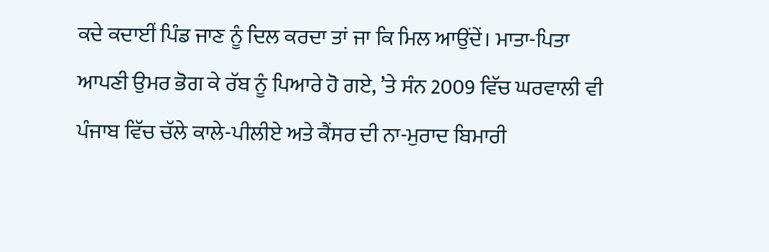ਕਦੇ ਕਦਾਈਂ ਪਿੰਡ ਜਾਣ ਨੂੰ ਦਿਲ ਕਰਦਾ ਤਾਂ ਜਾ ਕਿ ਮਿਲ ਆਉਂਦੇਂ। ਮਾਤਾ-ਪਿਤਾ ਆਪਣੀ ਉਮਰ ਭੋਗ ਕੇ ਰੱਬ ਨੂੰ ਪਿਆਰੇ ਹੋ ਗਏ, ’ਤੇ ਸੰਨ 2009 ਵਿੱਚ ਘਰਵਾਲੀ ਵੀ ਪੰਜਾਬ ਵਿੱਚ ਚੱਲੇ ਕਾਲੇ-ਪੀਲੀਏ ਅਤੇ ਕੈਂਸਰ ਦੀ ਨਾ-ਮੁਰਾਦ ਬਿਮਾਰੀ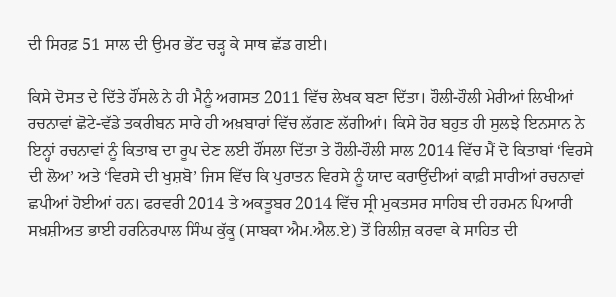ਦੀ ਸਿਰਫ਼ 51 ਸਾਲ ਦੀ ਉਮਰ ਭੇਂਟ ਚੜ੍ਹ ਕੇ ਸਾਥ ਛੱਡ ਗਈ।

ਕਿਸੇ ਦੋਸਤ ਦੇ ਦਿੱਤੇ ਹੌਂਸਲੇ ਨੇ ਹੀ ਮੈਨੂੰ ਅਗਸਤ 2011 ਵਿੱਚ ਲੇਖਕ ਬਣਾ ਦਿੱਤਾ। ਹੌਲੀ-ਹੌਲੀ ਮੇਰੀਆਂ ਲਿਖੀਆਂ ਰਚਨਾਵਾਂ ਛੋਟੇ-ਵੱਡੇ ਤਕਰੀਬਨ ਸਾਰੇ ਹੀ ਅਖ਼ਬਾਰਾਂ ਵਿੱਚ ਲੱਗਣ ਲੱਗੀਆਂ। ਕਿਸੇ ਹੋਰ ਬਹੁਤ ਹੀ ਸੁਲਝੇ ਇਨਸਾਨ ਨੇ ਇਨ੍ਹਾਂ ਰਚਨਾਵਾਂ ਨੂੰ ਕਿਤਾਬ ਦਾ ਰੂਪ ਦੇਣ ਲਈ ਹੌਂਸਲਾ ਦਿੱਤਾ ਤੇ ਹੌਲੀ-ਹੌਲੀ ਸਾਲ 2014 ਵਿੱਚ ਮੈਂ ਦੋ ਕਿਤਾਬਾਂ ‘ਵਿਰਸੇ ਦੀ ਲੋਅ’ ਅਤੇ ‘ਵਿਰਸੇ ਦੀ ਖੁਸ਼ਬੋ’ ਜਿਸ ਵਿੱਚ ਕਿ ਪੁਰਾਤਨ ਵਿਰਸੇ ਨੂੰ ਯਾਦ ਕਰਾਉਂਦੀਆਂ ਕਾਫ਼ੀ ਸਾਰੀਆਂ ਰਚਨਾਵਾਂ ਛਪੀਆਂ ਹੋਈਆਂ ਹਨ। ਫਰਵਰੀ 2014 ਤੇ ਅਕਤੂਬਰ 2014 ਵਿੱਚ ਸ੍ਰੀ ਮੁਕਤਸਰ ਸਾਹਿਬ ਦੀ ਹਰਮਨ ਪਿਆਰੀ ਸਖ਼ਸ਼ੀਅਤ ਭਾਈ ਹਰਨਿਰਪਾਲ ਸਿੰਘ ਕੁੱਕੂ (ਸਾਬਕਾ ਐਮ.ਐਲ.ਏ) ਤੋਂ ਰਿਲੀਜ਼ ਕਰਵਾ ਕੇ ਸਾਹਿਤ ਦੀ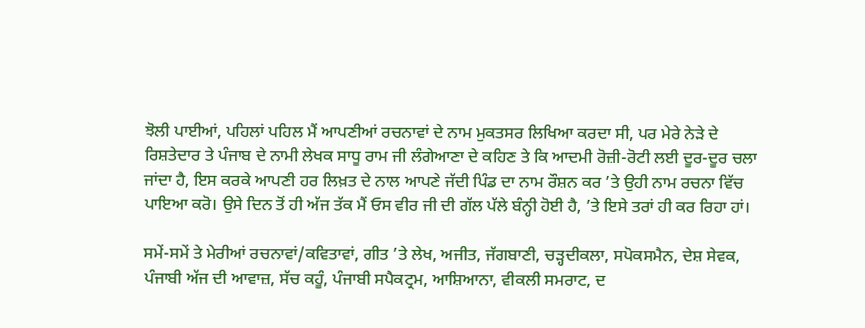ਝੋਲੀ ਪਾਈਆਂ, ਪਹਿਲਾਂ ਪਹਿਲ ਮੈਂ ਆਪਣੀਆਂ ਰਚਨਾਵਾਂ ਦੇ ਨਾਮ ਮੁਕਤਸਰ ਲਿਖਿਆ ਕਰਦਾ ਸੀ, ਪਰ ਮੇਰੇ ਨੇੜੇ ਦੇ ਰਿਸ਼ਤੇਦਾਰ ਤੇ ਪੰਜਾਬ ਦੇ ਨਾਮੀ ਲੇਖਕ ਸਾਧੂ ਰਾਮ ਜੀ ਲੰਗੇਆਣਾ ਦੇ ਕਹਿਣ ਤੇ ਕਿ ਆਦਮੀ ਰੋਜ਼ੀ-ਰੋਟੀ ਲਈ ਦੂਰ-ਦੂਰ ਚਲਾ ਜਾਂਦਾ ਹੈ, ਇਸ ਕਰਕੇ ਆਪਣੀ ਹਰ ਲਿਖ਼ਤ ਦੇ ਨਾਲ ਆਪਣੇ ਜੱਦੀ ਪਿੰਡ ਦਾ ਨਾਮ ਰੌਸ਼ਨ ਕਰ ’ਤੇ ਉਹੀ ਨਾਮ ਰਚਨਾ ਵਿੱਚ ਪਾਇਆ ਕਰੋ। ਉਸੇ ਦਿਨ ਤੋਂ ਹੀ ਅੱਜ ਤੱਕ ਮੈਂ ਓਸ ਵੀਰ ਜੀ ਦੀ ਗੱਲ ਪੱਲੇ ਬੰਨ੍ਹੀ ਹੋਈ ਹੈ, ’ਤੇ ਇਸੇ ਤਰਾਂ ਹੀ ਕਰ ਰਿਹਾ ਹਾਂ।

ਸਮੇਂ-ਸਮੇਂ ਤੇ ਮੇਰੀਆਂ ਰਚਨਾਵਾਂ/ਕਵਿਤਾਵਾਂ, ਗੀਤ ’ਤੇ ਲੇਖ, ਅਜੀਤ, ਜੱਗਬਾਣੀ, ਚੜ੍ਹਦੀਕਲਾ, ਸਪੋਕਸਮੈਨ, ਦੇਸ਼ ਸੇਵਕ, ਪੰਜਾਬੀ ਅੱਜ ਦੀ ਆਵਾਜ਼, ਸੱਚ ਕਹੂੰ, ਪੰਜਾਬੀ ਸਪੈਕਟ੍ਰਮ, ਆਸ਼ਿਆਨਾ, ਵੀਕਲੀ ਸਮਰਾਟ, ਦ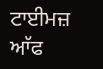ਟਾਈਮਜ਼ ਆੱਫ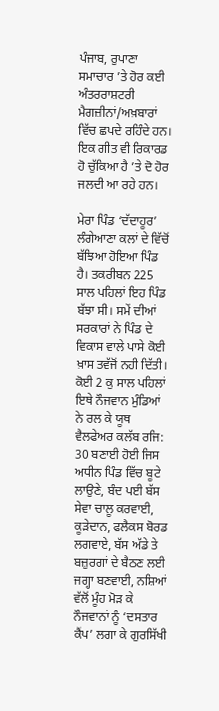ਪੰਜਾਬ, ਰੁਪਾਣਾ ਸਮਾਚਾਰ ’ਤੇ ਹੋਰ ਕਈ ਅੰਤਰਰਾਸ਼ਟਰੀ ਮੈਗਜ਼ੀਨਾਂ/ਅਖ਼ਬਾਰਾਂ ਵਿੱਚ ਛਪਦੇ ਰਹਿੰਦੇ ਹਨ। ਇਕ ਗੀਤ ਵੀ ਰਿਕਾਰਡ ਹੋ ਚੁੱਕਿਆ ਹੈ ’ਤੇ ਦੋ ਹੋਰ ਜਲਦੀ ਆ ਰਹੇ ਹਨ।

ਮੇਰਾ ਪਿੰਡ ‘ਦੱਦਾਹੂਰ’ ਲੰਗੇਆਣਾ ਕਲਾਂ ਦੇ ਵਿੱਚੋਂ ਬੱਝਿਆ ਹੋਇਆ ਪਿੰਡ ਹੈ। ਤਕਰੀਬਨ 225 ਸਾਲ ਪਹਿਲਾਂ ਇਹ ਪਿੰਡ ਬੱਝਾ ਸੀ। ਸਮੇਂ ਦੀਆਂ ਸਰਕਾਰਾਂ ਨੇ ਪਿੰਡ ਦੇ ਵਿਕਾਸ ਵਾਲੇ ਪਾਸੇ ਕੋਈ ਖ਼ਾਸ ਤਵੱਜੋਂ ਨਹੀ ਦਿੱਤੀ। ਕੋਈ 2 ਕੁ ਸਾਲ ਪਹਿਲਾਂ ਇਥੇ ਨੌਜਵਾਨ ਮੁੰਡਿਆਂ ਨੇ ਰਲ ਕੇ ਯੂਥ ਵੈਲਫੇਅਰ ਕਲੱਬ ਰਜਿ: 30 ਬਣਾਈ ਹੋਈ ਜਿਸ ਅਧੀਨ ਪਿੰਡ ਵਿੱਚ ਬੂਟੇ ਲਾਉਣੇ, ਬੰਦ ਪਈ ਬੱਸ ਸੇਵਾ ਚਾਲੂ ਕਰਵਾਈ, ਕੂੜੇਦਾਨ, ਫਲੈਕਸ ਬੋਰਡ ਲਗਵਾਏ, ਬੱਸ ਅੱਡੇ ਤੇ ਬਜ਼ੁਰਗਾਂ ਦੇ ਬੈਠਣ ਲਈ ਜਗ੍ਹਾ ਬਣਵਾਈ, ਨਸ਼ਿਆਂ ਵੱਲੋਂ ਮੂੰਹ ਮੋੜ ਕੇ ਨੌਜਵਾਨਾਂ ਨੂੰ ‘ਦਸਤਾਰ ਕੈਂਪ’ ਲਗਾ ਕੇ ਗੁਰਸਿੱਖੀ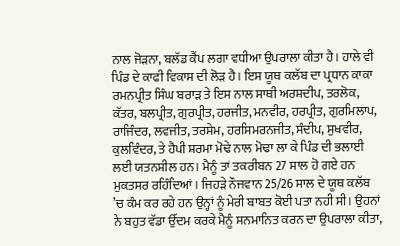ਨਾਲ ਜੋੜਨਾ, ਬਲੱਡ ਕੈਂਪ ਲਗਾ ਵਧੀਆ ਉਪਰਾਲਾ ਕੀਤਾ ਹੈ। ਹਾਲੇ ਵੀ ਪਿੰਡ ਦੇ ਕਾਫੀ ਵਿਕਾਸ ਦੀ ਲੋੜ ਹੈ। ਇਸ ਯੂਥ ਕਲੱਬ ਦਾ ਪ੍ਰਧਾਨ ਕਾਕਾ ਰਮਨਪ੍ਰੀਤ ਸਿੰਘ ਬਰਾੜ ਤੇ ਇਸ ਨਾਲ ਸਾਥੀ ਅਰਸ਼ਦੀਪ, ਤਰਲੋਕ, ਕੱਤਰ, ਬਲਪ੍ਰੀਤ, ਗੁਰਪ੍ਰੀਤ, ਹਰਜੀਤ, ਮਨਵੀਰ, ਹਰਪ੍ਰੀਤ, ਗੁਰਮਿਲਾਪ, ਰਾਜਿੰਦਰ, ਲਵਜੀਤ, ਤਰਸੇਮ, ਹਰਸਿਮਰਨਜੀਤ, ਸੰਦੀਪ, ਸੁਖਵੀਰ, ਕੁਲਵਿੰਦਰ, ਤੇ ਹੈਪੀ ਸ਼ਰਮਾ ਮੋਢੇ ਨਾਲ ਮੋਢਾ ਲਾ ਕੇ ਪਿੰਡ ਦੀ ਭਲਾਈ ਲਈ ਯਤਨਸ਼ੀਲ ਹਨ। ਮੈਨੂੰ ਤਾਂ ਤਕਰੀਬਨ 27 ਸਾਲ ਹੋ ਗਏ ਹਨ ਮੁਕਤਸਰ ਰਹਿੰਦਿਆਂ। ਜਿਹੜੇ ਨੌਜਵਾਨ 25/26 ਸਾਲ ਦੇ ਯੂਥ ਕਲੱਬ ’ਚ ਕੰਮ ਕਰ ਰਹੇ ਹਨ ਉਨ੍ਹਾਂ ਨੂੰ ਮੇਰੀ ਬਾਬਤ ਕੋਈ ਪਤਾ ਨਹੀ ਸੀ। ਉਹਨਾਂ ਨੇ ਬਹੁਤ ਵੱਡਾ ਉੱਦਮ ਕਰਕੇ ਮੈਨੂੰ ਸਨਮਾਨਿਤ ਕਰਨ ਦਾ ਉਪਰਾਲਾ ਕੀਤਾ,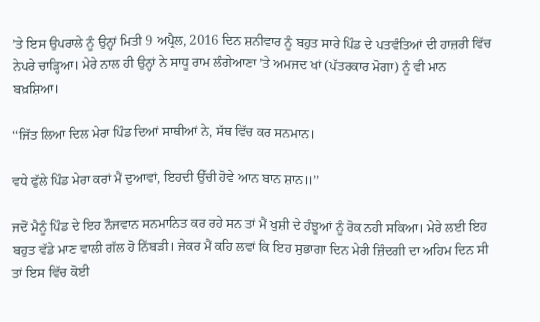’ਤੇ ਇਸ ਉਪਰਾਲੇ ਨੂੰ ਉਨ੍ਹਾਂ ਮਿਤੀ 9 ਅਪ੍ਰੈਲ, 2016 ਦਿਨ ਸ਼ਨੀਵਾਰ ਨੂੰ ਬਹੁਤ ਸਾਰੇ ਪਿੰਡ ਦੇ ਪਤਵੰਤਿਆਂ ਦੀ ਹਾਜ਼ਰੀ ਵਿੱਚ ਨੇਪਰੇ ਚਾੜ੍ਹਿਆ। ਮੇਰੇ ਨਾਲ ਹੀ ਉਨ੍ਹਾਂ ਨੇ ਸਾਧੂ ਰਾਮ ਲੰਗੇਆਣਾ ’ਤੇ ਅਮਜਦ ਖਾਂ (ਪੱਤਰਕਾਰ ਮੋਗਾ) ਨੂੰ ਵੀ ਮਾਨ ਬਖ਼ਸ਼ਿਆ।

‘‘ਜਿੱਤ ਲਿਆ ਦਿਲ ਮੇਰਾ ਪਿੰਡ ਦਿਆਂ ਸਾਥੀਆਂ ਨੇ, ਸੱਥ ਵਿੱਚ ਕਰ ਸਨਮਾਨ।

ਵਧੇ ਫੁੱਲੇ ਪਿੰਡ ਮੇਰਾ ਕਰਾਂ ਮੈਂ ਦੁਆਵਾਂ, ਇਹਦੀ ਉੱਚੀ ਹੋਵੇ ਆਨ ਬਾਨ ਸ਼ਾਨ॥’’

ਜਦੋਂ ਮੈਨੂੰ ਪਿੰਡ ਦੇ ਇਹ ਨੌਜਵਾਨ ਸਨਮਾਨਿਤ ਕਰ ਰਹੇ ਸਨ ਤਾਂ ਮੈਂ ਖੁਸ਼ੀ ਦੇ ਹੰਝੂਆਂ ਨੂੰ ਰੋਕ ਨਹੀ ਸਕਿਆ। ਮੇਰੇ ਲਈ ਇਹ ਬਹੁਤ ਵੱਡੇ ਮਾਣ ਵਾਲੀ ਗੱਲ ਹੋ ਨਿੱਬੜੀ। ਜੇਕਰ ਮੈਂ ਕਹਿ ਲਵਾਂ ਕਿ ਇਹ ਸੁਭਾਗਾ ਦਿਨ ਮੇਰੀ ਜ਼ਿੰਦਗੀ ਦਾ ਅਹਿਮ ਦਿਨ ਸੀ ਤਾਂ ਇਸ ਵਿੱਚ ਕੋਈ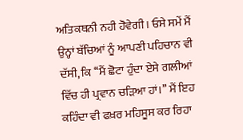ਅਤਿਕਥਨੀ ਨਹੀ ਹੋਵੇਗੀ। ਓਸੇ ਸਮੇਂ ਮੈਂ ਉਨ੍ਹਾਂ ਬੱਚਿਆਂ ਨੂੰ ਆਪਣੀ ਪਹਿਚਾਨ ਵੀ ਦੱਸੀ, ਕਿ ‘‘ਮੈਂ ਛੋਟਾ ਹੁੰਦਾ ਏਸੇ ਗਲੀਆਂ ਵਿੱਚ ਹੀ ਪ੍ਰਵਾਨ ਚੜਿਆ ਹਾਂ।’’ ਮੈਂ ਇਹ ਕਹਿੰਦਾ ਵੀ ਫਖ਼ਰ ਮਹਿਸੂਸ ਕਰ ਰਿਹਾ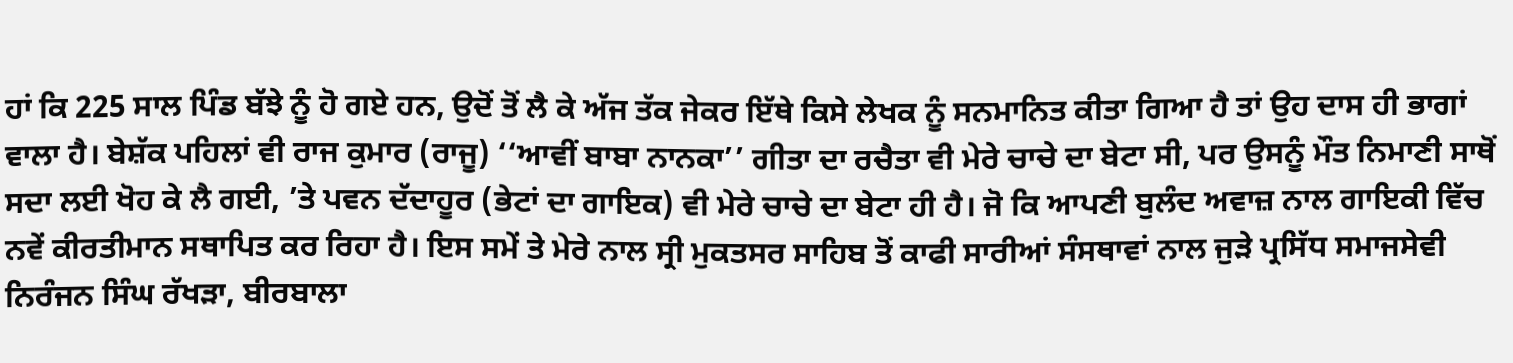ਹਾਂ ਕਿ 225 ਸਾਲ ਪਿੰਡ ਬੱਝੇ ਨੂੰ ਹੋ ਗਏ ਹਨ, ਉਦੋਂ ਤੋਂ ਲੈ ਕੇ ਅੱਜ ਤੱਕ ਜੇਕਰ ਇੱਥੇ ਕਿਸੇ ਲੇਖਕ ਨੂੰ ਸਨਮਾਨਿਤ ਕੀਤਾ ਗਿਆ ਹੈ ਤਾਂ ਉਹ ਦਾਸ ਹੀ ਭਾਗਾਂ ਵਾਲਾ ਹੈ। ਬੇਸ਼ੱਕ ਪਹਿਲਾਂ ਵੀ ਰਾਜ ਕੁਮਾਰ (ਰਾਜੂ) ‘‘ਆਵੀਂ ਬਾਬਾ ਨਾਨਕਾ’’ ਗੀਤਾ ਦਾ ਰਚੈਤਾ ਵੀ ਮੇਰੇ ਚਾਚੇ ਦਾ ਬੇਟਾ ਸੀ, ਪਰ ਉਸਨੂੰ ਮੌਤ ਨਿਮਾਣੀ ਸਾਥੋਂ ਸਦਾ ਲਈ ਖੋਹ ਕੇ ਲੈ ਗਈ, ’ਤੇ ਪਵਨ ਦੱਦਾਹੂਰ (ਭੇਟਾਂ ਦਾ ਗਾਇਕ) ਵੀ ਮੇਰੇ ਚਾਚੇ ਦਾ ਬੇਟਾ ਹੀ ਹੈ। ਜੋ ਕਿ ਆਪਣੀ ਬੁਲੰਦ ਅਵਾਜ਼ ਨਾਲ ਗਾਇਕੀ ਵਿੱਚ ਨਵੇਂ ਕੀਰਤੀਮਾਨ ਸਥਾਪਿਤ ਕਰ ਰਿਹਾ ਹੈ। ਇਸ ਸਮੇਂ ਤੇ ਮੇਰੇ ਨਾਲ ਸ੍ਰੀ ਮੁਕਤਸਰ ਸਾਹਿਬ ਤੋਂ ਕਾਫੀ ਸਾਰੀਆਂ ਸੰਸਥਾਵਾਂ ਨਾਲ ਜੁੜੇ ਪ੍ਰਸਿੱਧ ਸਮਾਜਸੇਵੀ ਨਿਰੰਜਨ ਸਿੰਘ ਰੱਖੜਾ, ਬੀਰਬਾਲਾ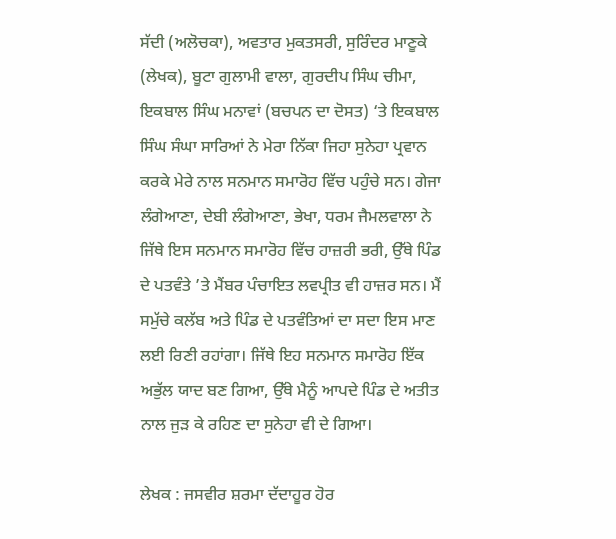ਸੱਦੀ (ਅਲੋਚਕਾ), ਅਵਤਾਰ ਮੁਕਤਸਰੀ, ਸੁਰਿੰਦਰ ਮਾਣੂਕੇ (ਲੇਖਕ), ਬੂਟਾ ਗੁਲਾਮੀ ਵਾਲਾ, ਗੁਰਦੀਪ ਸਿੰਘ ਚੀਮਾ, ਇਕਬਾਲ ਸਿੰਘ ਮਨਾਵਾਂ (ਬਚਪਨ ਦਾ ਦੋਸਤ) ‘ਤੇ ਇਕਬਾਲ ਸਿੰਘ ਸੰਘਾ ਸਾਰਿਆਂ ਨੇ ਮੇਰਾ ਨਿੱਕਾ ਜਿਹਾ ਸੁਨੇਹਾ ਪ੍ਰਵਾਨ ਕਰਕੇ ਮੇਰੇ ਨਾਲ ਸਨਮਾਨ ਸਮਾਰੋਹ ਵਿੱਚ ਪਹੁੰਚੇ ਸਨ। ਗੇਜਾ ਲੰਗੇਆਣਾ, ਦੇਬੀ ਲੰਗੇਆਣਾ, ਭੇਖਾ, ਧਰਮ ਜੈਮਲਵਾਲਾ ਨੇ ਜਿੱਥੇ ਇਸ ਸਨਮਾਨ ਸਮਾਰੋਹ ਵਿੱਚ ਹਾਜ਼ਰੀ ਭਰੀ, ਉੱਥੇ ਪਿੰਡ ਦੇ ਪਤਵੰਤੇ ’ਤੇ ਮੈਂਬਰ ਪੰਚਾਇਤ ਲਵਪ੍ਰੀਤ ਵੀ ਹਾਜ਼ਰ ਸਨ। ਮੈਂ ਸਮੁੱਚੇ ਕਲੱਬ ਅਤੇ ਪਿੰਡ ਦੇ ਪਤਵੰਤਿਆਂ ਦਾ ਸਦਾ ਇਸ ਮਾਣ ਲਈ ਰਿਣੀ ਰਹਾਂਗਾ। ਜਿੱਥੇ ਇਹ ਸਨਮਾਨ ਸਮਾਰੋਹ ਇੱਕ ਅਭੁੱਲ ਯਾਦ ਬਣ ਗਿਆ, ਉੱਥੇ ਮੈਨੂੰ ਆਪਦੇ ਪਿੰਡ ਦੇ ਅਤੀਤ ਨਾਲ ਜੁੜ ਕੇ ਰਹਿਣ ਦਾ ਸੁਨੇਹਾ ਵੀ ਦੇ ਗਿਆ।

ਲੇਖਕ : ਜਸਵੀਰ ਸ਼ਰਮਾ ਦੱਦਾਹੂਰ ਹੋਰ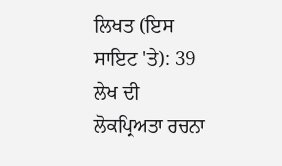ਲਿਖਤ (ਇਸ ਸਾਇਟ 'ਤੇ): 39
ਲੇਖ ਦੀ ਲੋਕਪ੍ਰਿਅਤਾ ਰਚਨਾ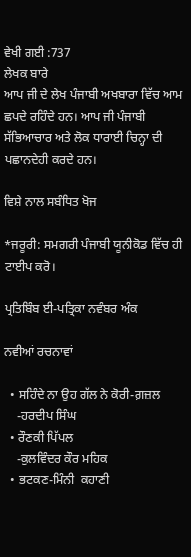ਵੇਖੀ ਗਈ :737
ਲੇਖਕ ਬਾਰੇ
ਆਪ ਜੀ ਦੇ ਲੇਖ ਪੰਜਾਬੀ ਅਖਬਾਰਾ ਵਿੱਚ ਆਮ ਛਪਦੇ ਰਹਿੰਦੇ ਹਨ। ਆਪ ਜੀ ਪੰਜਾਬੀ ਸੱਭਿਆਚਾਰ ਅਤੇ ਲੋਕ ਧਾਰਾਈ ਚਿਨ੍ਹਾ ਦੀ ਪਛਾਨਦੇਹੀ ਕਰਦੇ ਹਨ।

ਵਿਸ਼ੇ ਨਾਲ ਸਬੰਧਿਤ ਖੋਜ

*ਜਰੂਰੀ: ਸਮਗਰੀ ਪੰਜਾਬੀ ਯੂਨੀਕੋਡ ਵਿੱਚ ਹੀ ਟਾਈਪ ਕਰੋ।

ਪ੍ਰਤਿਬਿੰਬ ਈ-ਪਤ੍ਰਿਕਾ ਨਵੰਬਰ ਅੰਕ

ਨਵੀਆਂ ਰਚਨਾਵਾਂ

  • ਸਹਿੰਦੇ ਨਾ ਉਹ ਗੱਲ ਨੇ ਕੋਰੀ-ਗ਼ਜ਼ਲ
    -ਹਰਦੀਪ ਸਿੰਘ
  • ਰੌਣਕੀ ਪਿੱਪਲ
    -ਕੁਲਵਿੰਦਰ ਕੌਰ ਮਹਿਕ
  • ਭਟਕਣ-ਮਿੰਨੀ  ਕਹਾਣੀ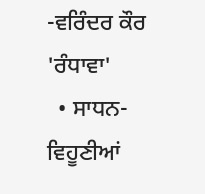-ਵਰਿੰਦਰ ਕੌਰ 'ਰੰਧਾਵਾ'
  • ਸਾਧਨ-ਵਿਹੂਣੀਆਂ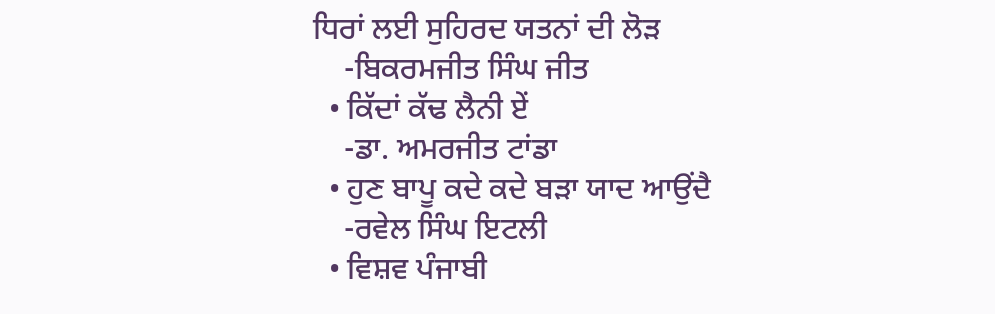ਧਿਰਾਂ ਲਈ ਸੁਹਿਰਦ ਯਤਨਾਂ ਦੀ ਲੋੜ
    -ਬਿਕਰਮਜੀਤ ਸਿੰਘ ਜੀਤ
  • ਕਿੱਦਾਂ ਕੱਢ ਲੈਨੀ ਏਂ
    -ਡਾ. ਅਮਰਜੀਤ ਟਾਂਡਾ
  • ਹੁਣ ਬਾਪੂ ਕਦੇ ਕਦੇ ਬੜਾ ਯਾਦ ਆਉਂਦੈ
    -ਰਵੇਲ ਸਿੰਘ ਇਟਲੀ
  • ਵਿਸ਼ਵ ਪੰਜਾਬੀ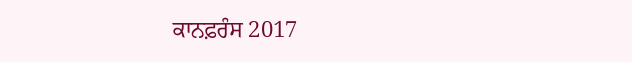ਕਾਨਫ਼ਰੰਸ 2017